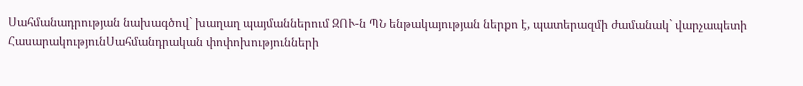Սահմանադրության նախագծով` խաղաղ պայմաններում ԶՈՒ-ն ՊՆ ենթակայության ներքո է, պատերազմի ժամանակ` վարչապետի
ՀասարակությունՍահմանդրական փոփոխությունների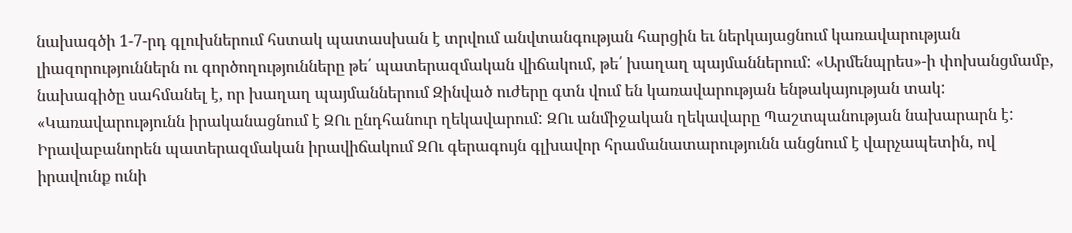նախագծի 1-7-րդ գլուխներում հստակ պատասխան է տրվում անվտանգության հարցին եւ ներկայացնում կառավարության լիազորություններն ու գործողությունները թե՛ պատերազմական վիճակում, թե՛ խաղաղ պայմաններում: «Արմենպրես»-ի փոխանցմամբ, նախագիծը սահմանել է, որ խաղաղ պայմաններում Զինված ուժերը գտն վում են կառավարության ենթակայության տակ: «Կառավարությունն իրականացնում է ԶՈւ ընդհանուր ղեկավարում: ԶՈւ անմիջական ղեկավարը Պաշտպանության նախարարն է: Իրավաբանորեն պատերազմական իրավիճակում ԶՈւ գերագույն գլխավոր հրամանատարությունն անցնում է վարչապետին, ով իրավունք ունի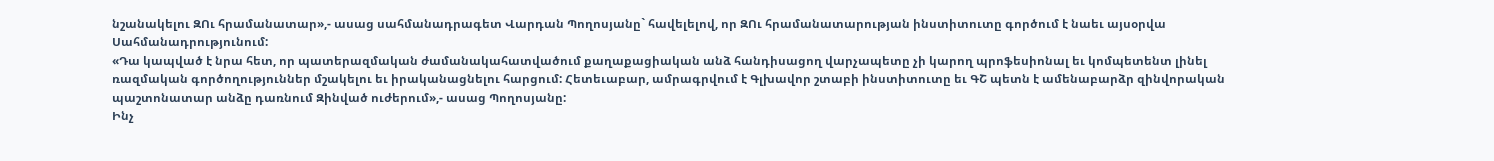նշանակելու ԶՈւ հրամանատար»,- ասաց սահմանադրագետ Վարդան Պողոսյանը` հավելելով, որ ԶՈւ հրամանատարության ինստիտուտը գործում է նաեւ այսօրվա Սահմանադրությունում:
«Դա կապված է նրա հետ, որ պատերազմական ժամանակահատվածում քաղաքացիական անձ հանդիսացող վարչապետը չի կարող պրոֆեսիոնալ եւ կոմպետենտ լինել ռազմական գործողություններ մշակելու եւ իրականացնելու հարցում: Հետեւաբար, ամրագրվում է Գլխավոր շտաբի ինստիտուտը եւ ԳՇ պետն է ամենաբարձր զինվորական պաշտոնատար անձը դառնում Զինված ուժերում»,- ասաց Պողոսյանը:
Ինչ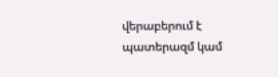վերաբերում է պատերազմ կամ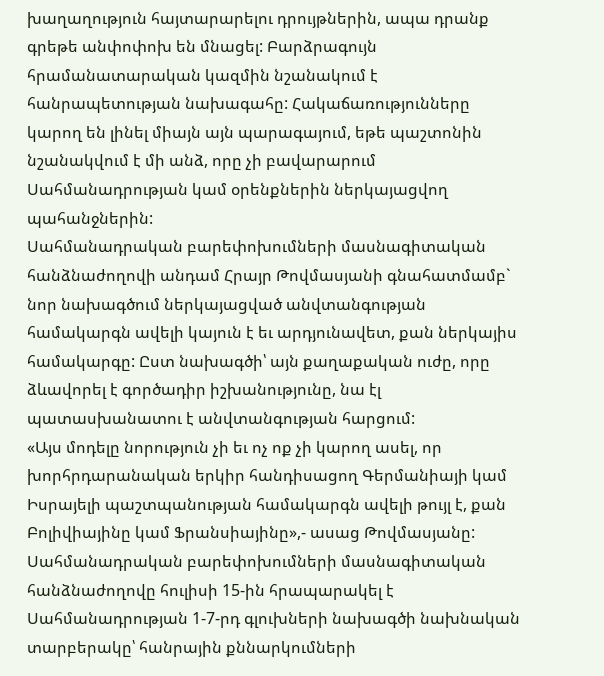խաղաղություն հայտարարելու դրույթներին, ապա դրանք գրեթե անփոփոխ են մնացել: Բարձրագույն հրամանատարական կազմին նշանակում է հանրապետության նախագահը: Հակաճառությունները կարող են լինել միայն այն պարագայում, եթե պաշտոնին նշանակվում է մի անձ, որը չի բավարարում Սահմանադրության կամ օրենքներին ներկայացվող պահանջներին:
Սահմանադրական բարեփոխումների մասնագիտական հանձնաժողովի անդամ Հրայր Թովմասյանի գնահատմամբ` նոր նախագծում ներկայացված անվտանգության համակարգն ավելի կայուն է եւ արդյունավետ, քան ներկայիս համակարգը: Ըստ նախագծի՝ այն քաղաքական ուժը, որը ձևավորել է գործադիր իշխանությունը, նա էլ պատասխանատու է անվտանգության հարցում:
«Այս մոդելը նորություն չի եւ ոչ ոք չի կարող ասել, որ խորհրդարանական երկիր հանդիսացող Գերմանիայի կամ Իսրայելի պաշտպանության համակարգն ավելի թույլ է, քան Բոլիվիայինը կամ Ֆրանսիայինը»,- ասաց Թովմասյանը:
Սահմանադրական բարեփոխումների մասնագիտական հանձնաժողովը հուլիսի 15-ին հրապարակել է Սահմանադրության 1-7-րդ գլուխների նախագծի նախնական տարբերակը՝ հանրային քննարկումների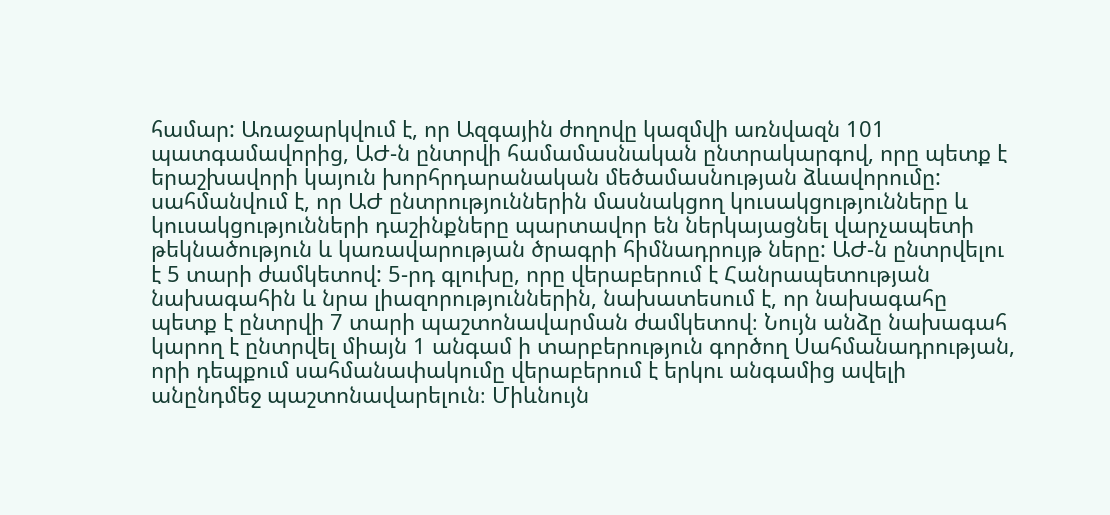համար: Առաջարկվում է, որ Ազգային ժողովը կազմվի առնվազն 101 պատգամավորից, ԱԺ-ն ընտրվի համամասնական ընտրակարգով, որը պետք է երաշխավորի կայուն խորհրդարանական մեծամասնության ձևավորումը: սահմանվում է, որ ԱԺ ընտրություններին մասնակցող կուսակցությունները և կուսակցությունների դաշինքները պարտավոր են ներկայացնել վարչապետի թեկնածություն և կառավարության ծրագրի հիմնադրույթ ները: ԱԺ-ն ընտրվելու է 5 տարի ժամկետով: 5-րդ գլուխը, որը վերաբերում է Հանրապետության նախագահին և նրա լիազորություններին, նախատեսում է, որ նախագահը պետք է ընտրվի 7 տարի պաշտոնավարման ժամկետով։ Նույն անձը նախագահ կարող է ընտրվել միայն 1 անգամ ի տարբերություն գործող Սահմանադրության, որի դեպքում սահմանափակումը վերաբերում է երկու անգամից ավելի անընդմեջ պաշտոնավարելուն։ Միևնույն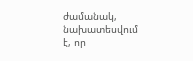ժամանակ, նախատեսվում է, որ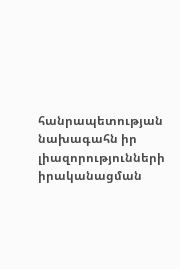հանրապետության նախագահն իր լիազորությունների իրականացման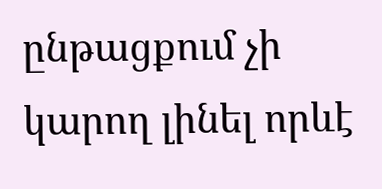ընթացքում չի կարող լինել որևէ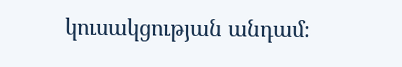կուսակցության անդամ։